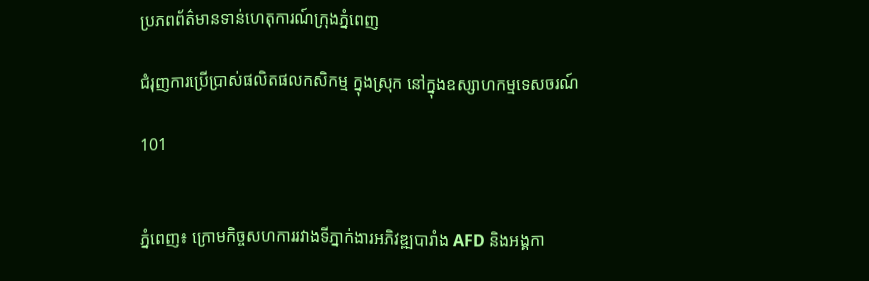ប្រភពព័ត៌មានទាន់ហេតុការណ៍ក្រុងភ្នំពេញ

ជំរុញការប្រើប្រាស់ផលិតផលកសិកម្ម ក្នុងស្រុក នៅក្នុងឧស្សាហកម្មទេសចរណ៍

101


ភ្នំពេញ៖ ក្រោមកិច្ចសហការរវាងទីភ្នាក់ងារអភិវឌ្ឍបារាំង AFD និងអង្គកា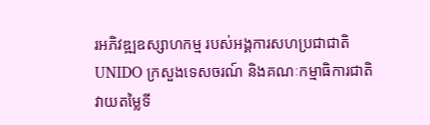រអភិវឌ្ឍឧស្សាហកម្ម របស់អង្គការសហប្រជាជាតិ UNIDO ក្រសួងទេសចរណ៍ និងគណៈកម្មាធិការជាតិ វាយតម្លៃទី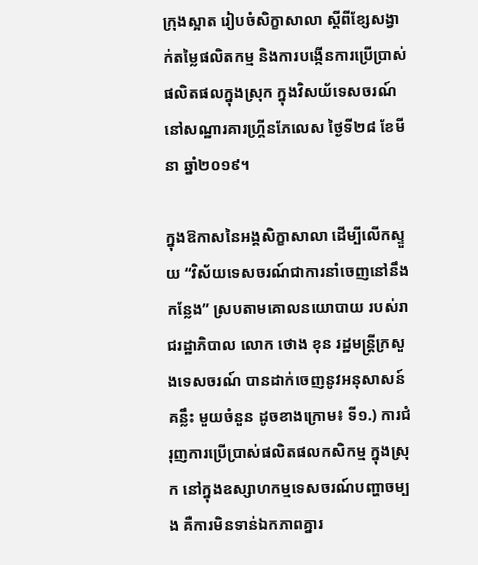ក្រុងស្អាត រៀបចំសិក្ខាសាលា ស្តីពីខ្សែសង្វាក់តម្លៃផលិតកម្ម និងការបង្កើនការប្រើប្រាស់ផលិតផលក្នុងស្រុក ក្នុងវិសយ័ទេសចរណ៍ នៅសណ្ឋារគារហ្គ្រីនភែលេស ថ្ងៃទី២៨ ខែមីនា ឆ្នាំ២០១៩។

ក្នុងឱកាសនៃអង្គសិក្ខាសាលា ដើម្បីលើកស្ទួយ “វិស័យទេសចរណ៍ជាការនាំចេញនៅនឹងកន្លែង” ស្របតាមគោលនយោបាយ របស់រាជរដ្ឋាភិបាល លោក ថោង ខុន រដ្ឋមន្រ្តីក្រសួងទេសចរណ៍ បានដាក់ចេញនូវអនុសាសន៍គន្លឹះ មួយចំនួន ដូចខាងក្រោម៖ ទី១.) ការជំរុញការប្រើប្រាស់ផលិតផលកសិកម្ម ក្នុងស្រុក នៅក្នុងឧស្សាហកម្មទេសចរណ៍បញ្ហាចម្បង គឺការមិនទាន់ឯកភាពគ្នារ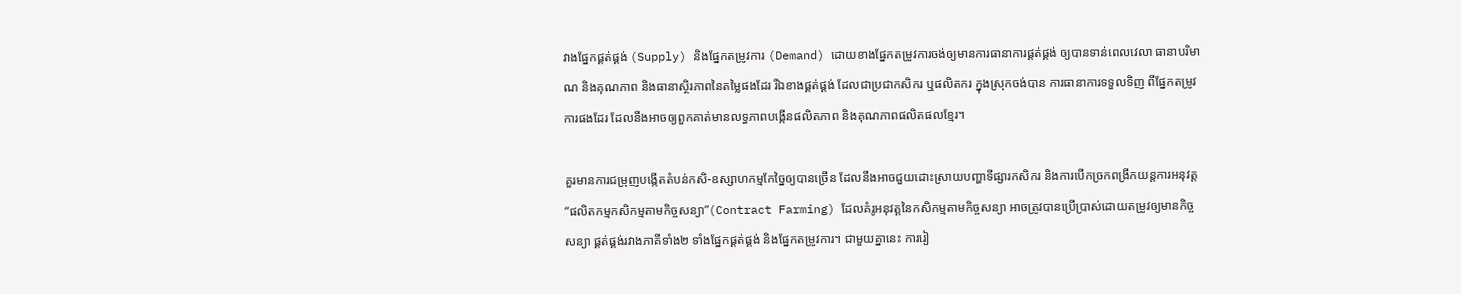វាងផ្នែកផ្គត់ផ្គង់ (Supply) និងផ្នែកតម្រូវការ (Demand) ដោយខាងផ្នែកតម្រូវការចង់ឲ្យមានការធានាការផ្គត់ផ្គង់ ឲ្យបានទាន់ពេលវេលា ធានាបរិមាណ និងគុណភាព និងធានាស្ថិរភាពនៃតម្លៃផងដែរ រីឯខាងផ្គត់ផ្គង់ ដែលជាប្រជាកសិករ ឬផលិតករ ក្នុងស្រុកចង់បាន ការធានាការទទួលទិញ ពីផ្នែកតម្រូវការផងដែរ ដែលនឹងអាចឲ្យពួកគាត់មានលទ្ធភាពបង្កើនផលិតភាព និងគុណភាពផលិតផលខ្មែរ។

គួរមានការជម្រុញបង្កើតតំបន់កសិ-ឧស្សាហកម្មកែច្នៃឲ្យបានច្រើន ដែលនឹងឤចជួយដោះស្រាយបញ្ហាទីផ្សារកសិករ និងការបើកច្រកពង្រីកយន្តការអនុវត្ត “ផលិតកម្មកសិកម្មតាមកិច្ចសន្យា”(Contract Farming) ដែលគំរូអនុវត្តនៃកសិកម្មតាមកិច្ចសន្យា អាចត្រូវបានប្រើប្រាស់ដោយតម្រូវឲ្យមានកិច្ចសន្យា ផ្គត់ផ្គង់រវាងភាគីទាំង២ ទាំងផ្នែកផ្គត់ផ្គង់ និងផ្នែកតម្រូវការ។ ជាមួយគ្នានេះ ការរៀ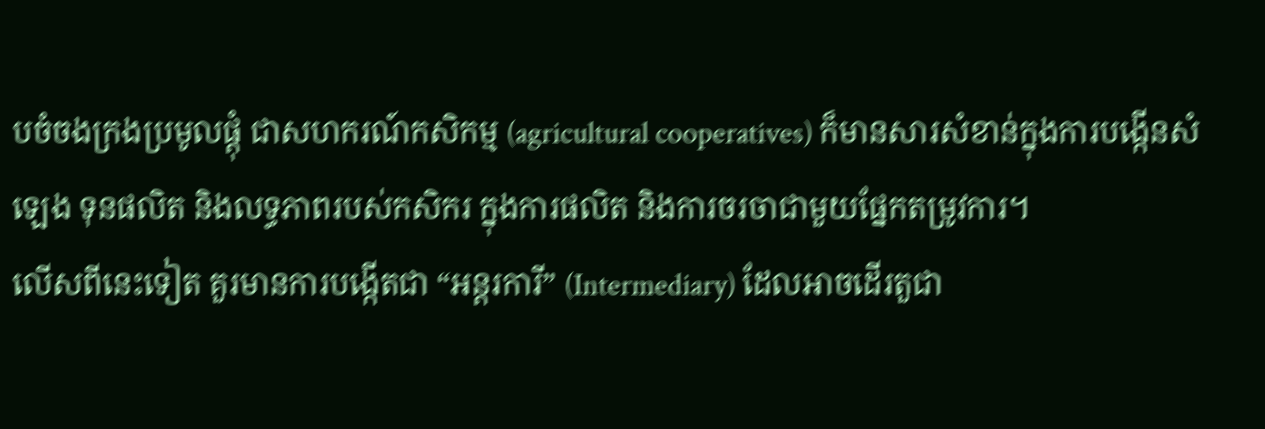បចំចងក្រងប្រមូលផ្តុំ ជាសហករណ៍កសិកម្ម (agricultural cooperatives) ក៏មានសារសំខាន់ក្នុងការបង្កើនសំឡេង ទុនផលិត និងលទ្ធភាពរបស់កសិករ ក្នុងការផលិត និងការចរចាជាមួយផ្នែកតម្រូវការ។
លើសពីនេះទៀត គួរមានការបង្កើតជា “អន្តរការី” (Intermediary) ដែលអាចដើរតួជា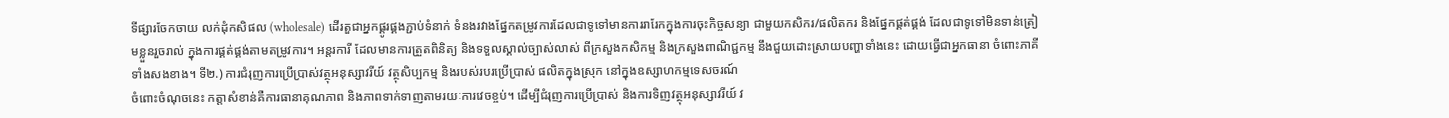ទីផ្សារចែកចាយ លក់ដុំកសិផល (wholesale) ដើរតួជាអ្នកផ្គូរផ្គងភ្ជាប់ទំនាក់ ទំនងរវាងផ្នែកតម្រូវការដែលជាទូទៅមានការរារែកក្នុងការចុះកិច្ចសន្យា ជាមួយកសិករ/ផលិតករ និងផ្នែកផ្គត់ផ្គង់ ដែលជាទូទៅមិនទាន់ត្រៀមខ្លួនរួចរាល់ ក្នុងការផ្គត់ផ្គង់តាមតម្រូវការ។ អន្តរការី ដែលមានការត្រួតពិនិត្យ និងទទួលស្គាល់ច្បាស់លាស់ ពីក្រសួងកសិកម្ម និងក្រសួងពាណិជ្ជកម្ម នឹងជួយដោះស្រាយបញ្ហាទាំងនេះ ដោយធ្វើជាអ្នកធានា ចំពោះភាគីទាំងសងខាង។ ទី២.) ការជំរុញការប្រើប្រាស់វត្ថុអនុស្សាវរីយ៍ វត្ថុសិប្បកម្ម និងរបស់របរប្រើប្រាស់ ផលិតក្នុងស្រុក នៅក្នុងឧស្សាហកម្មទេសចរណ៍
ចំពោះចំណុចនេះ កត្តាសំខាន់គឺការធានាគុណភាព និងភាពទាក់ទាញតាមរយៈការវេចខ្ចប់។ ដើម្បីជំរុញការប្រើប្រាស់ និងការទិញវត្ថុអនុស្សាវរីយ៍ វ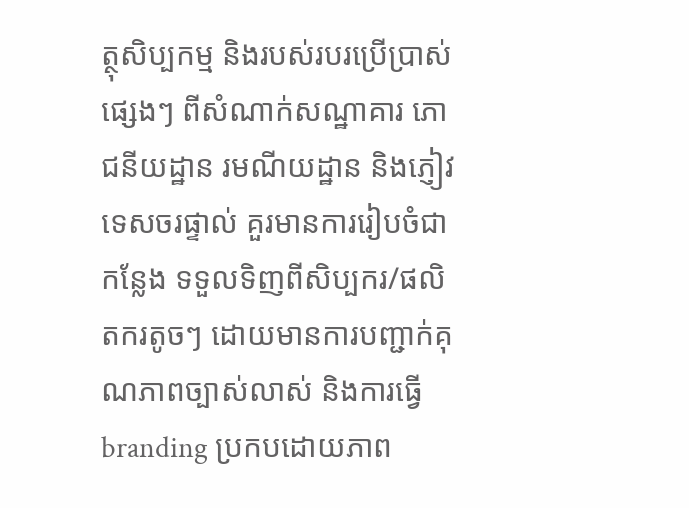ត្ថុសិប្បកម្ម និងរបស់របរប្រើប្រាស់ផ្សេងៗ ពីសំណាក់សណ្ឋាគារ ភោជនីយដ្ឋាន រមណីយដ្ឋាន និងភ្ញៀវទេសចរផ្ទាល់ គួរមានការរៀបចំជាកន្លែង ទទួលទិញពីសិប្បករ/ផលិតករតូចៗ ដោយមានការបញ្ជាក់គុណភាពច្បាស់លាស់ និងការធ្វើ branding ប្រកបដោយភាព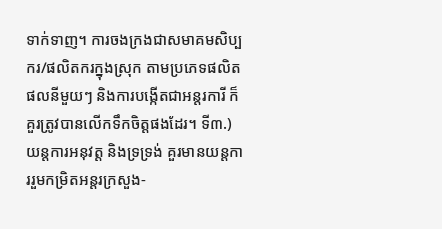ទាក់ទាញ។ ការចងក្រងជាសមាគមសិប្បករ/ផលិតករក្នុងស្រុក តាមប្រភេទផលិតផលនីមួយៗ និងការបង្កើតជាអន្តរការី ក៏គួរត្រូវបានលើកទឹកចិត្តផងដែរ។ ទី៣.) យន្តការអនុវត្ត និងទ្រទ្រង់ គួរមានយន្តការរួមកម្រិតអន្តរក្រសួង-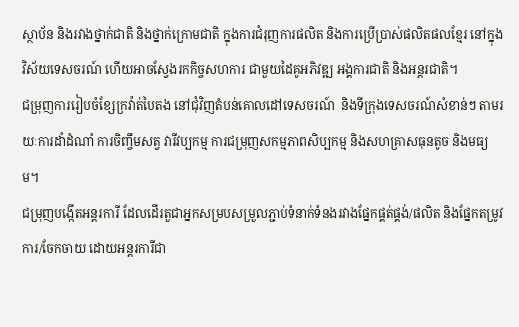ស្ថាប័ន និងរវាងថ្នាក់ជាតិ និងថ្នាក់ក្រោមជាតិ ក្នុងការជំរុញការផលិត និងការប្រើប្រាស់ផលិតផលខ្មែរ នៅក្នុងវិស័យទេសចរណ៍ ហើយអាចស្វែងរកកិច្ចសហការ ជាមួយដៃគូអភិវឌ្ឍ អង្គការជាតិ និងអន្តរជាតិ។
ជម្រុញការរៀបចំខ្សែក្រវ៉ាត់បៃតង នៅជុំវិញតំបន់គោលដៅទេសចរណ៍  និងទីក្រុងទេសចរណ៍សំខាន់ៗ តាមរយៈការដាំដំណាំ ការចិញ្ចឹមសត្វ វារីវប្បកម្ម ការជម្រុញសកម្មភាពសិប្បកម្ម និងសហគ្រាសធុនតូច និងមធ្យម។
ជម្រុញបង្កើតអន្តរការី ដែលដើរតួជាអ្នកសម្របសម្រួលភ្ជាប់ទំនាក់ទំនងរវាងផ្នែកផ្គត់ផ្គង់/ផលិត និងផ្នែកតម្រូវការ/ចែកចាយ ដោយអន្តរការីជា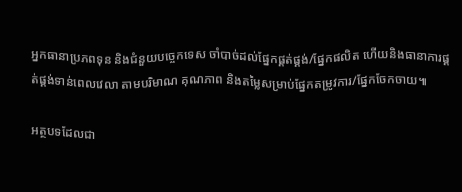អ្នកធានាប្រភពទុន និងជំនួយបច្ចេកទេស ចាំបាច់ដល់ផ្នែកផ្គត់ផ្គង់/ផ្នែកផលិត ហើយនិងធានាការផ្គត់ផ្គង់ទាន់ពេលវេលា តាមបរិមាណ គុណភាព និងតម្លៃសម្រាប់ផ្នែកតម្រូវការ/ផ្នែកចែកចាយ៕

អត្ថបទដែលជា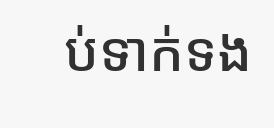ប់ទាក់ទង